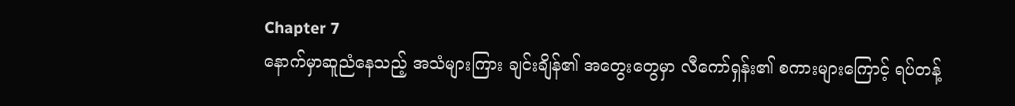Chapter 7
နောက်မှာဆူညံနေသည့် အသံများကြား ချင်းချိန်၏ အတွေးတွေမှာ လီကော်ရှန်း၏ စကားများကြောင့် ရပ်တန့်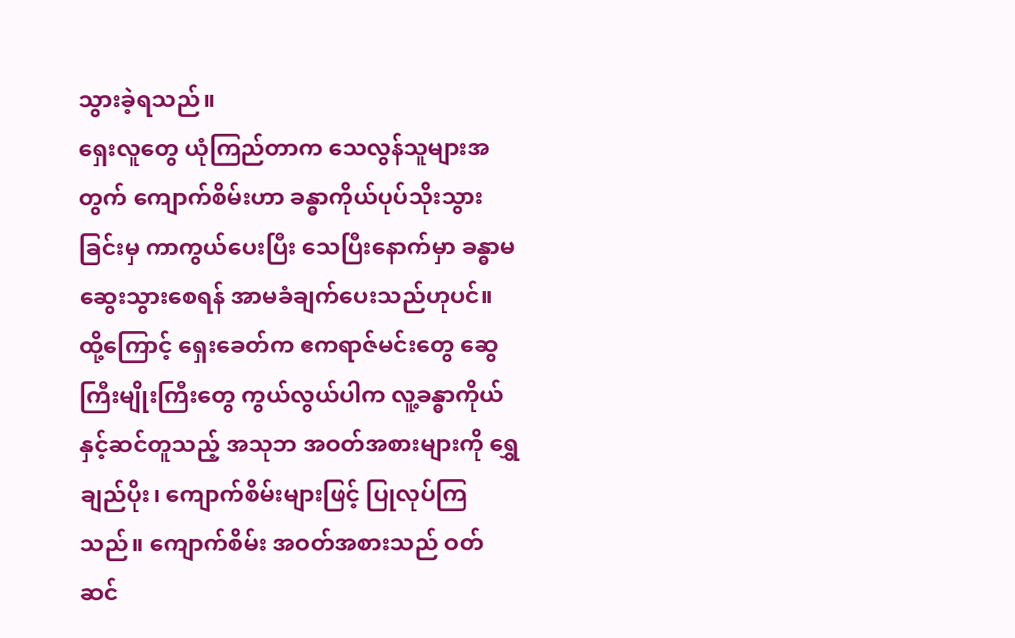သွားခဲ့ရသည်။
ရှေးလူတွေ ယုံကြည်တာက သေလွန်သူများအတွက် ကျောက်စိမ်းဟာ ခန္ဓာကိုယ်ပုပ်သိုးသွားခြင်းမှ ကာကွယ်ပေးပြီး သေပြီးနောက်မှာ ခန္ဓာမဆွေးသွားစေရန် အာမခံချက်ပေးသည်ဟုပင်။ ထို့ကြောင့် ရှေးခေတ်က ဧကရာဇ်မင်းတွေ ဆွေကြီးမျိုးကြီးတွေ ကွယ်လွယ်ပါက လူ့ခန္ဓာကိုယ်နှင့်ဆင်တူသည့် အသုဘ အဝတ်အစားများကို ရွှေချည်ပိုး၊ ကျောက်စိမ်းများဖြင့် ပြုလုပ်ကြသည်။ ကျောက်စိမ်း အဝတ်အစားသည် ဝတ်ဆင်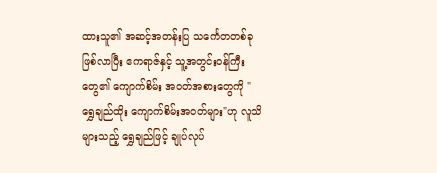ထားသူ၏ အဆင့်အတန်းပြ သင်္ကေတတစ်ခု ဖြစ်လာပြီး ဧကရာဇ်နှင့် သူ့အတွင်းဝန်ကြီးတွေ၏ ကျောက်စိမ်း အဝတ်အစားတွေကို "ရွှေချည်ထိုး ကျောက်စိမ်းအဝတ်များ"ဟု လူသိများသည့် ရွှေချည်ဖြင့် ချုပ်လုပ်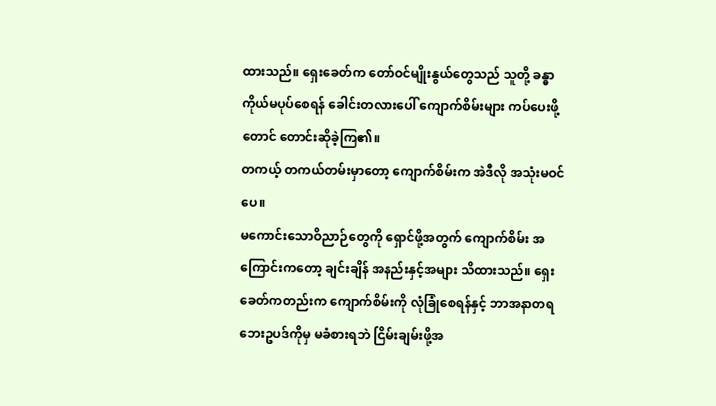ထားသည်။ ရှေးခေတ်က တော်ဝင်မျိုးနွယ်တွေသည် သူတို့ ခန္ဓာကိုယ်မပုပ်စေရန် ခေါင်းတလားပေါ် ကျောက်စိမ်းများ ကပ်ပေးဖို့တောင် တောင်းဆိုခဲ့ကြ၏။
တကယ့် တကယ်တမ်းမှာတော့ ကျောက်စိမ်းက အဲဒီလို အသုံးမဝင်ပေ။
မကောင်းသောဝိညာဉ်တွေကို ရှောင်ဖို့အတွက် ကျောက်စိမ်း အကြောင်းကတော့ ချင်းချိန် အနည်းနှင့်အများ သိထားသည်။ ရှေးခေတ်ကတည်းက ကျောက်စိမ်းကို လုံခြုံစေရန်နှင့် ဘာအနာတရ ဘေးဥပဒ်ကိုမှ မခံစားရဘဲ ငြိမ်းချမ်းဖို့အ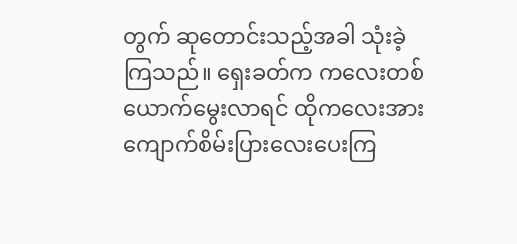တွက် ဆုတောင်းသည့်အခါ သုံးခဲ့ကြသည်။ ရှေးခတ်က ကလေးတစ်ယောက်မွေးလာရင် ထိုကလေးအား ကျောက်စိမ်းပြားလေးပေးကြ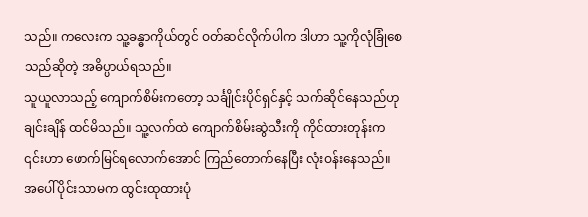သည်။ ကလေးက သူ့ခန္ဓာကိုယ်တွင် ဝတ်ဆင်လိုက်ပါက ဒါဟာ သူ့ကိုလုံခြုံစေသည်ဆိုတဲ့ အဓိပ္ပာယ်ရသည်။
သူယူလာသည့် ကျောက်စိမ်းကတော့ သင်္ချိုင်းပိုင်ရှင်နှင့် သက်ဆိုင်နေသည်ဟု ချင်းချိန် ထင်မိသည်။ သူ့လက်ထဲ ကျောက်စိမ်းဆွဲသီးကို ကိုင်ထားတုန်းက ၎င်းဟာ ဖောက်မြင်ရလောက်အောင် ကြည်တောက်နေပြီး လုံးဝန်းနေသည်။ အပေါ်ပိုင်းသာမက ထွင်းထုထားပုံ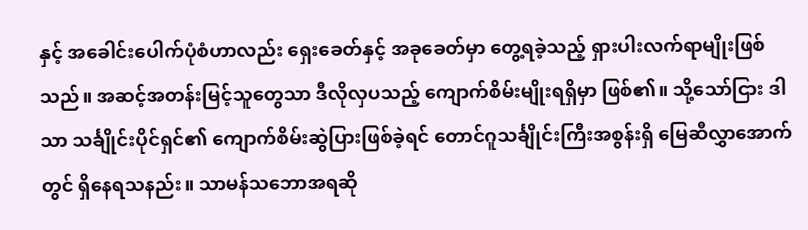နှင့် အခေါင်းပေါက်ပုံစံဟာလည်း ရှေးခေတ်နှင့် အခုခေတ်မှာ တွေ့ရခဲ့သည့် ရှားပါးလက်ရာမျိုးဖြစ်သည်။ အဆင့်အတန်းမြင့်သူတွေသာ ဒီလိုလှပသည့် ကျောက်စိမ်းမျိုးရရှိမှာ ဖြစ်၏။ သို့သော်ငြား ဒါသာ သင်္ချိုင်းပိုင်ရှင်၏ ကျောက်စိမ်းဆွဲပြားဖြစ်ခဲ့ရင် တောင်ဂူသင်္ချိုင်းကြီးအစွန်းရှိ မြေဆီလွှာအောက်တွင် ရှိနေရသနည်း။ သာမန်သဘောအရဆို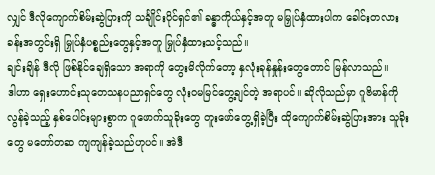လျှင် ဒီလိုကျောက်စိမ်းဆွဲပြားကို သင်္ချိုင်းပိုင်ရှင်၏ ခန္ဓာကိုယ်နှင့်အတူ မမြှုပ်နှံထားပါက ခေါင်းတလားခန်းအတွင်းရှိ မြှုပ်နှံပစ္စည်းတွေနှင့်အတူ မြှုပ်နှံထားသင့်သည်။
ချင်းချိန် ဒီလို ဖြစ်နိုင်ချေရှိသော အရာကို တွေးမိလိုက်တော့ နှလုံးခုန်နှုန်းတွေတောင် မြန်လာသည်။
ဒါဟာ ရှေးဟောင်းသုတေသနပညာရှင်တွေ လုံးဝမမြင်တွေ့ချင်တဲ့ အရာပင်။ ဆိုလိုသည်မှာ ဂူဗိမာန်ကို လွန်ခဲ့သည့် နှစ်ပေါင်းများစွာက ဂူဖောက်သူခိုးတွေ တူးဖော်တွေ့ရှိခဲ့ပြီး ထိုကျောက်စိမ်းဆွဲပြားအား သူခိုးတွေ မတော်တဆ ကျကျန်ခဲ့သည်ဟုပင်။ အဲဒီ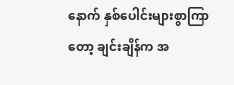နောက် နှစ်ပေါင်းများစွာကြာတော့ ချင်းချိန်က အ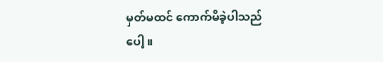မှတ်မထင် ကောက်မိခဲ့ပါသည်ပေါ့။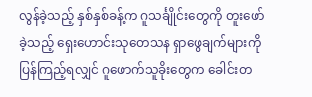လွန်ခဲ့သည့် နှစ်နှစ်ခန့်က ဂူသင်္ချိုင်းတွေကို တူးဖော်ခဲ့သည့် ရှေးဟောင်းသုတေသန ရှာဖွေချက်များကို ပြန်ကြည့်ရလျှင် ဂူဖောက်သူခိုးတွေက ခေါင်းတ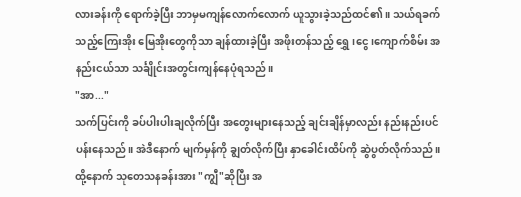လားခန်းကို ရောက်ခဲ့ပြီး ဘာမှမကျန်လောက်လောက် ယူသွားခဲ့သည်ထင်၏။ သယ်ရခက်သည့်ကြေးအိုး မြေအိုးတွေကိုသာ ချန်ထားခဲ့ပြီး အဖိုးတန်သည့် ရွှေ၊ငွေ၊ကျောက်စိမ်း အနည်းငယ်သာ သင်္ချိုင်းအတွင်းကျန်နေပုံရသည်။
"အာ..."
သက်ပြင်းကို ခပ်ပါးပါးချလိုက်ပြီး အတွေးများနေသည့် ချင်းချိန်မှာလည်း နည်းနည်းပင်ပန်းနေသည်။ အဲဒီနောက် မျက်မှန်ကို ချွတ်လိုက်ပြီး နှာခေါင်းထိပ်ကို ဆွဲပွတ်လိုက်သည်။
ထို့နောက် သုတေသနခန်းအား "ကျွီ"ဆိုပြီး အ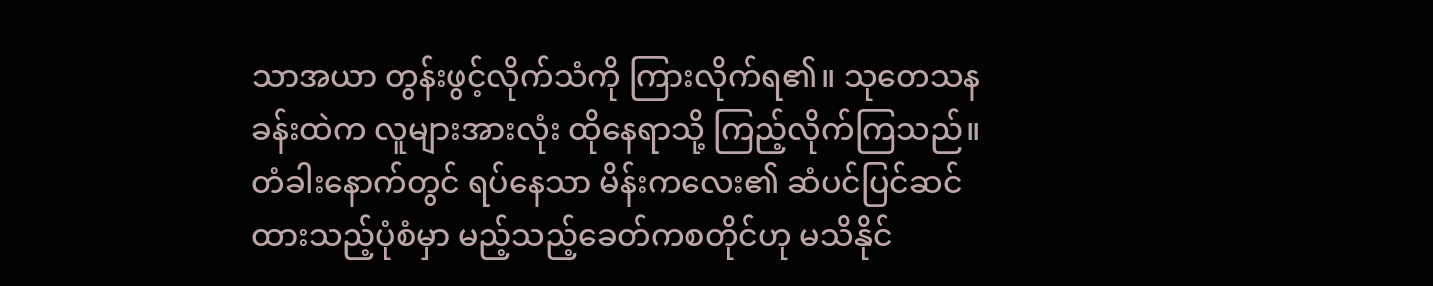သာအယာ တွန်းဖွင့်လိုက်သံကို ကြားလိုက်ရ၏။ သုတေသနခန်းထဲက လူများအားလုံး ထိုနေရာသို့ ကြည့်လိုက်ကြသည်။
တံခါးနောက်တွင် ရပ်နေသာ မိန်းကလေး၏ ဆံပင်ပြင်ဆင်ထားသည့်ပုံစံမှာ မည့်သည့်ခေတ်ကစတိုင်ဟု မသိနိုင်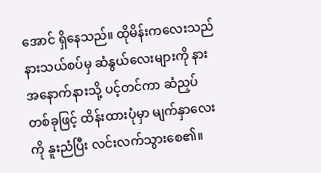အောင် ရှိနေသည်။ ထိုမိန်းကလေးသည် နားသယ်စပ်မှ ဆံနွယ်လေးများကို နားအနောက်နားသို့ ပင့်တင်ကာ ဆံညှပ်တစ်ခုဖြင့် ထိန်းထားပုံမှာ မျက်နှာလေးကို နူးညံပြီး လင်းလက်သွားစေ၏။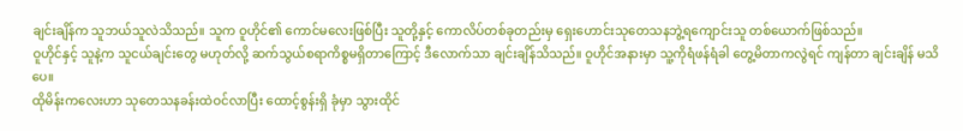ချင်းချိန်က သူဘယ်သူလဲသိသည်။ သူက ဝူဟိုင်၏ ကောင်မလေးဖြစ်ပြီး သူတို့နှင့် ကောလိပ်တစ်ခုတည်းမှ ရှေးဟောင်းသုတေသနဘွဲ့ရကျောင်းသူ တစ်ယောက်ဖြစ်သည်။
ဝူဟိုင်နှင့် သူနဲ့က သူငယ်ချင်းတွေ မဟုတ်လို့ ဆက်သွယ်စရာကိစ္စမရှိတာကြောင့် ဒီလောက်သာ ချင်းချိန်သိသည်။ ဝူဟိုင်အနားမှာ သူ့ကိုရံဖန်ရံခါ တွေ့မိတာကလွဲရင် ကျန်တာ ချင်းချိန် မသိပေ။
ထိုမိန်းကလေးဟာ သုတေသနခန်းထဲဝင်လာပြီး ထောင့်စွန်းရှိ ခုံမှာ သွားထိုင်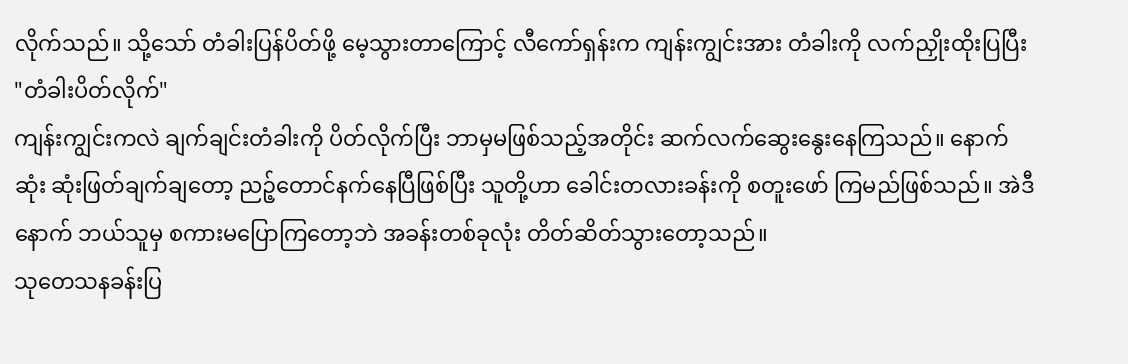လိုက်သည်။ သို့သော် တံခါးပြန်ပိတ်ဖို့ မေ့သွားတာကြောင့် လီကော်ရှန်းက ကျန်းကျွင်းအား တံခါးကို လက်ညှိုးထိုးပြပြီး
"တံခါးပိတ်လိုက်"
ကျန်းကျွင်းကလဲ ချက်ချင်းတံခါးကို ပိတ်လိုက်ပြီး ဘာမှမဖြစ်သည့်အတိုင်း ဆက်လက်ဆွေးနွေးနေကြသည်။ နောက်ဆုံး ဆုံးဖြတ်ချက်ချတော့ ညဉ့်တောင်နက်နေပြီဖြစ်ပြီး သူတို့ဟာ ခေါင်းတလားခန်းကို စတူးဖော် ကြမည်ဖြစ်သည်။ အဲဒီနောက် ဘယ်သူမှ စကားမပြောကြတော့ဘဲ အခန်းတစ်ခုလုံး တိတ်ဆိတ်သွားတော့သည်။
သုတေသနခန်းပြ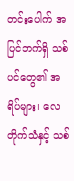တင်းပေါက် အပြင်ဘက်ရှိ သစ်ပင်တွေ၏ အရိပ်များ၊ လေတိုက်သံနှင့် သစ်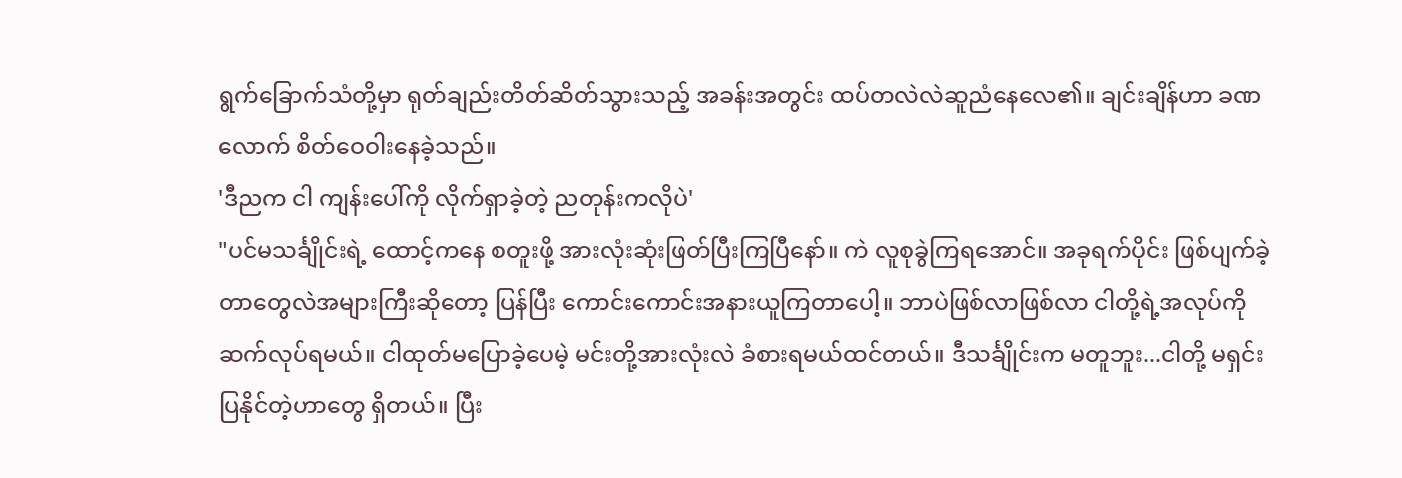ရွက်ခြောက်သံတို့မှာ ရုတ်ချည်းတိတ်ဆိတ်သွားသည့် အခန်းအတွင်း ထပ်တလဲလဲဆူညံနေလေ၏။ ချင်းချိန်ဟာ ခဏလောက် စိတ်ဝေဝါးနေခဲ့သည်။
'ဒီညက ငါ ကျန်းပေါ်ကို လိုက်ရှာခဲ့တဲ့ ညတုန်းကလိုပဲ'
"ပင်မသင်္ချိုင်းရဲ့ ထောင့်ကနေ စတူးဖို့ အားလုံးဆုံးဖြတ်ပြီးကြပြီနော်။ ကဲ လူစုခွဲကြရအောင်။ အခုရက်ပိုင်း ဖြစ်ပျက်ခဲ့တာတွေလဲအများကြီးဆိုတော့ ပြန်ပြီး ကောင်းကောင်းအနားယူကြတာပေါ့။ ဘာပဲဖြစ်လာဖြစ်လာ ငါတို့ရဲ့အလုပ်ကို ဆက်လုပ်ရမယ်။ ငါထုတ်မပြောခဲ့ပေမဲ့ မင်းတို့အားလုံးလဲ ခံစားရမယ်ထင်တယ်။ ဒီသင်္ချိုင်းက မတူဘူး...ငါတို့ မရှင်းပြနိုင်တဲ့ဟာတွေ ရှိတယ်။ ပြီး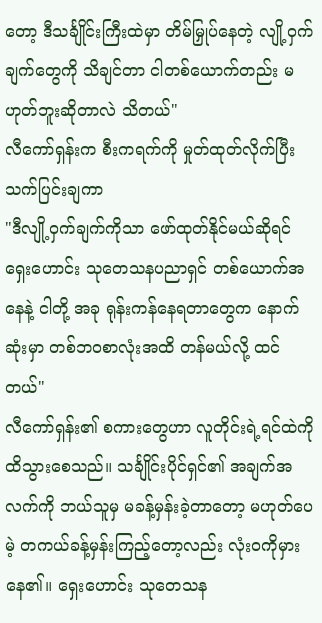တော့ ဒီသင်္ချိုင်းကြီးထဲမှာ တိမ်မြှုပ်နေတဲ့ လျို့ဝှက်ချက်တွေကို သိချင်တာ ငါတစ်ယောက်တည်း မဟုတ်ဘူးဆိုတာလဲ သိတယ်"
လီကော်ရှန်းက စီးကရက်ကို မှုတ်ထုတ်လိုက်ပြီး သက်ပြင်းချကာ
"ဒီလျို့ဝှက်ချက်ကိုသာ ဖော်ထုတ်နိုင်မယ်ဆိုရင် ရှေးဟောင်း သုတေသနပညာရှင် တစ်ယောက်အနေနဲ့ ငါတို့ အခု ရုန်းကန်နေရတာတွေက နောက်ဆုံးမှာ တစ်ဘဝစာလုံးအထိ တန်မယ်လို့ ထင်တယ်"
လီကော်ရှန်း၏ စကားတွေဟာ လူတိုင်းရဲ့ရင်ထဲကို ထိသွားစေသည်။ သင်္ချိုင်းပိုင်ရှင်၏ အချက်အလက်ကို ဘယ်သူမှ မခန့်မှန်းခဲ့တာတော့ မဟုတ်ပေမဲ့ တကယ်ခန့်မှန်းကြည့်တော့လည်း လုံးဝကိုမှားနေ၏။ ရှေးဟောင်း သုတေသန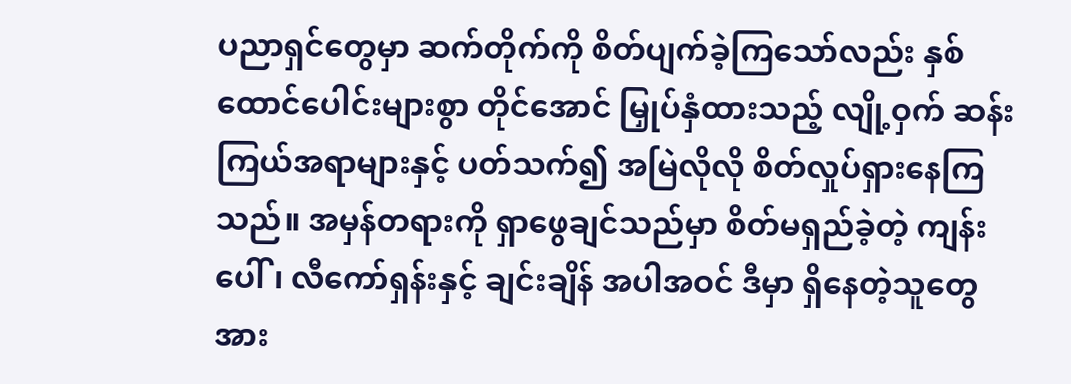ပညာရှင်တွေမှာ ဆက်တိုက်ကို စိတ်ပျက်ခဲ့ကြသော်လည်း နှစ်ထောင်ပေါင်းများစွာ တိုင်အောင် မြှုပ်နှံထားသည့် လျို့ဝှက် ဆန်းကြယ်အရာများနှင့် ပတ်သက်၍ အမြဲလိုလို စိတ်လှုပ်ရှားနေကြသည်။ အမှန်တရားကို ရှာဖွေချင်သည်မှာ စိတ်မရှည်ခဲ့တဲ့ ကျန်းပေါ်၊ လီကော်ရှန်းနှင့် ချင်းချိန် အပါအဝင် ဒီမှာ ရှိနေတဲ့သူတွေအား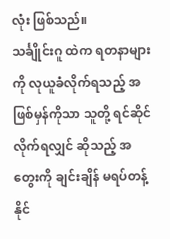လုံး ဖြစ်သည်။
သင်္ချိုင်းဂူ ထဲက ရတနာများကို လုယူခံလိုက်ရသည့် အဖြစ်မှန်ကိုသာ သူတို့ ရင်ဆိုင်လိုက်ရလျှင် ဆိုသည့် အတွေးကို ချင်းချိန် မရပ်တန့်နိုင်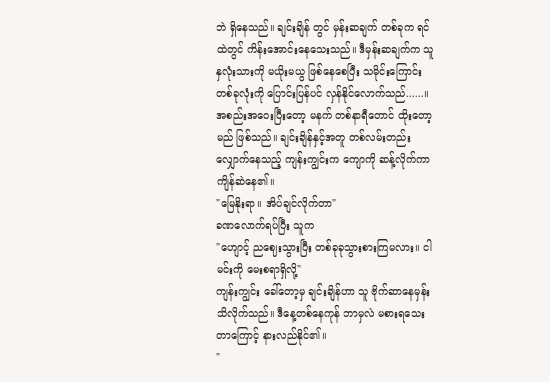ဘဲ ရှိနေသည်။ ချင်းချိန် တွင် မှန်းဆချက် တစ်ခုက ရင်ထဲတွင် ကိန်းအောင်းနေသေးသည်။ ဒီမှန်းဆချက်က သူ နှလုံးသားကို မယိုးမယွ ဖြစ်နေစေပြီး သမိုင်းကြောင်းတစ်ခုလုံးကို ပြောင်းပြန်ပင် လှန်နိုင်လောက်သည်......။
အစည်းအဝေးပြီးတော့ မနက် တစ်နာရီတောင် ထိုးတော့မည် ဖြစ်သည်။ ချင်းချိန်နှင့်အတူ တစ်လမ်းတည်း လျှောက်နေသည့် ကျန်းကျွင်းက ကျောကို ဆန့်လိုက်ကာ ကျိန်ဆဲနေ၏။
"မြေနိုးရာ။ အိပ်ချင်လိုက်တာ"
ခဏလောက်ရပ်ပြီး သူက
"ဟျောင့် ညဈေးသွားပြီး တစ်ခုခုသွားစားကြမလား။ ငါမင်းကို မေးစရာရှိလို့"
ကျန်းကျွင်း ခေါ်တော့မှ ချင်းချိန်ဟာ သူ ဗိုက်ဆာနေမှန်း သိလိုက်သည်။ ဒီနေ့တစ်နေကုန် ဘာမှလဲ မစားရသေးတာကြောင့် နားလည်နိုင်၏။
"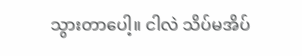သွားတာပေါ့။ ငါလဲ သိပ်မအိပ်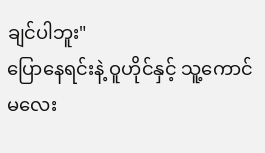ချင်ပါဘူး"
ပြောနေရင်းနဲ့ ဝူဟိုင်နှင့် သူ့ကောင်မလေး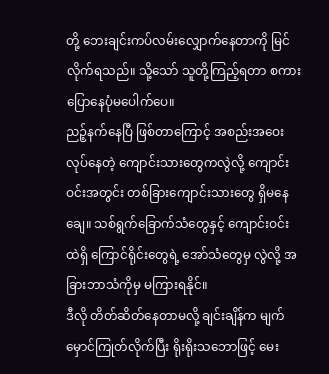တို့ ဘေးချင်းကပ်လမ်းလျှောက်နေတာကို မြင်လိုက်ရသည်။ သို့သော် သူတို့ကြည့်ရတာ စကားပြောနေပုံမပေါက်ပေ။
ညဉ့်နက်နေပြီ ဖြစ်တာကြောင့် အစည်းအဝေးလုပ်နေတဲ့ ကျောင်းသားတွေကလွဲလို့ ကျောင်းဝင်းအတွင်း တစ်ခြားကျောင်းသားတွေ ရှိမနေချေ။ သစ်ရွက်ခြောက်သံတွေနှင့် ကျောင်းဝင်းထဲရှိ ကြောင်ရိုင်းတွေရဲ့ အော်သံတွေမှ လွဲလို့ အခြားဘာသံကိုမှ မကြားရနိုင်။
ဒီလို တိတ်ဆိတ်နေတာမလို့ ချင်းချိန်က မျက်မှောင်ကြုတ်လိုက်ပြီး ရိုးရိုးသဘောဖြင့် မေး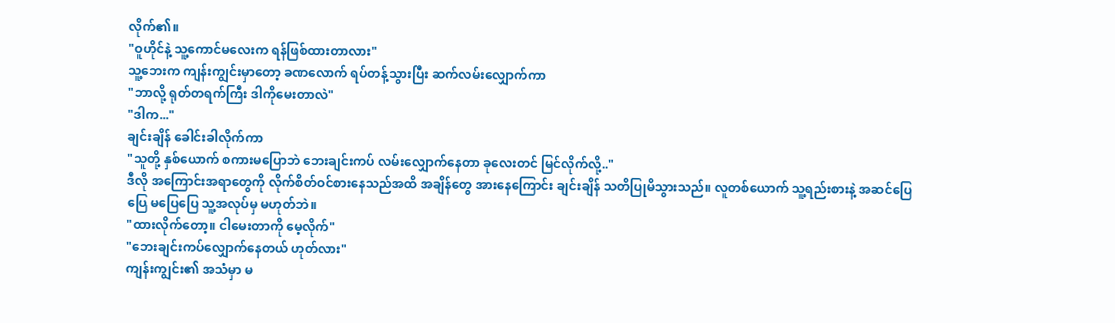လိုက်၏။
"ဝူဟိုင်နဲ့ သူ့ကောင်မလေးက ရန်ဖြစ်ထားတာလား"
သူ့ဘေးက ကျန်းကျွင်းမှာတော့ ခဏလောက် ရပ်တန့်သွားပြီး ဆက်လမ်းလျှောက်ကာ
"ဘာလို့ ရုတ်တရက်ကြီး ဒါကိုမေးတာလဲ"
"ဒါက..."
ချင်းချိန် ခေါင်းခါလိုက်ကာ
"သူတို့ နှစ်ယောက် စကားမပြောဘဲ ဘေးချင်းကပ် လမ်းလျှောက်နေတာ ခုလေးတင် မြင်လိုက်လို့.."
ဒီလို အကြောင်းအရာတွေကို လိုက်စိတ်ဝင်စားနေသည်အထိ အချိန်တွေ အားနေကြောင်း ချင်းချိန် သတိပြုမိသွားသည်။ လူတစ်ယောက် သူ့ရည်းစားနဲ့ အဆင်ပြေပြေ မပြေပြေ သူ့အလုပ်မှ မဟုတ်ဘဲ။
"ထားလိုက်တော့။ ငါမေးတာကို မေ့လိုက်"
"ဘေးချင်းကပ်လျှောက်နေတယ် ဟုတ်လား"
ကျန်းကျွင်း၏ အသံမှာ မ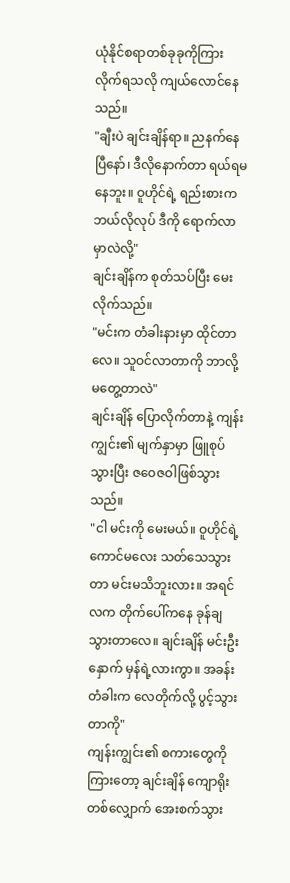ယုံနိုင်စရာတစ်ခုခုကိုကြားလိုက်ရသလို ကျယ်လောင်နေသည်။
"ချီးပဲ ချင်းချိန်ရာ။ ညနက်နေပြီနော်၊ ဒီလိုနောက်တာ ရယ်ရမနေဘူး။ ဝူဟိုင်ရဲ့ ရည်းစားက ဘယ်လိုလုပ် ဒီကို ရောက်လာမှာလဲလို့"
ချင်းချိန်က စုတ်သပ်ပြီး မေးလိုက်သည်။
"မင်းက တံခါးနားမှာ ထိုင်တာလေ။ သူဝင်လာတာကို ဘာလို့မတွေ့တာလဲ"
ချင်းချိန် ပြောလိုက်တာနဲ့ ကျန်းကျွင်း၏ မျက်နှာမှာ ဖြူစုပ်သွားပြီး ဇဝေဇဝါဖြစ်သွားသည်။
"ငါ မင်းကို မေးမယ်။ ဝူဟိုင်ရဲ့ ကောင်မလေး သတ်သေသွားတာ မင်းမသိဘူးလား။ အရင်လက တိုက်ပေါ်ကနေ ခုန်ချ သွားတာလေ။ ချင်းချိန် မင်းဦးနှောက် မှန်ရဲ့လားကွာ။ အခန်းတံခါးက လေတိုက်လို့ ပွင့်သွားတာကို"
ကျန်းကျွင်း၏ စကားတွေကို ကြားတော့ ချင်းချိန် ကျောရိုး တစ်လျှောက် အေးစက်သွား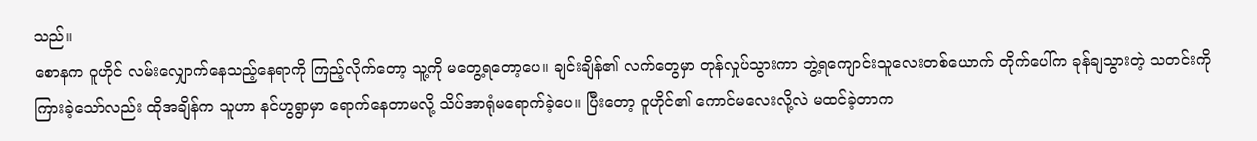သည်။
စောနက ဝူဟိုင် လမ်းလျှောက်နေသည့်နေရာကို ကြည့်လိုက်တော့ သူ့ကို မတွေ့ရတော့ပေ။ ချင်းချိန်၏ လက်တွေမှာ တုန်လှုပ်သွားကာ ဘွဲ့ရကျောင်းသူလေးတစ်ယောက် တိုက်ပေါ်က ခုန်ချသွားတဲ့ သတင်းကို ကြားခဲ့သော်လည်း ထိုအချိန်က သူဟာ နင်ဟွရွာမှာ ရောက်နေတာမလို့ သိပ်အာရုံမရောက်ခဲ့ပေ။ ပြီးတော့ ဝူဟိုင်၏ ကောင်မလေးလို့လဲ မထင်ခဲ့တာက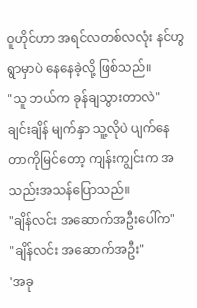ဝူဟိုင်ဟာ အရင်လတစ်လလုံး နင်ဟွရွာမှာပဲ နေနေခဲ့လို့ ဖြစ်သည်။
"သူ ဘယ်က ခုန်ချသွားတာလဲ"
ချင်းချိန် မျက်နှာ သူ့လိုပဲ ပျက်နေတာကိုမြင်တော့ ကျန်းကျွင်းက အသည်းအသန်ပြောသည်။
"ချိန်လင်း အဆောက်အဦးပေါ်က"
"ချိန်လင်း အဆောက်အဦး"
'အခု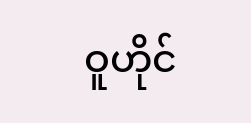ဝူဟိုင်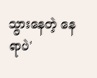သွားနေတဲ့ နေရာပဲ'